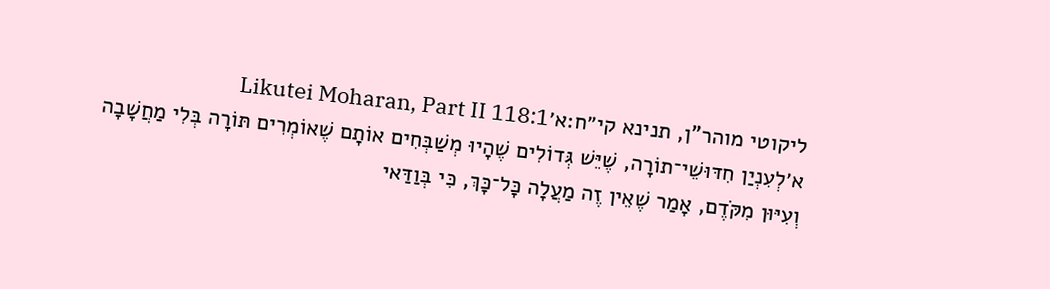ליקוטי מוהר"ן, תנינא קי״ח:א׳Likutei Moharan, Part II 118:1
א׳לְעִנְיַן חִדּוּשֵׁי־תוֹרָה, שֶׁיֵּשׁ גְּדוֹלִים שֶׁהָיוּ מְשַׁבְּחִים אוֹתָם שֶׁאוֹמְרִים תּוֹרָה בְּלִי מַחֲשָׁבָה וְעִיּוּן מִקֹּדֶם, אָמַר שֶׁאֵין זֶה מַעֲלָה כָּל־כָּךְ, כִּי בְּוַדַּאי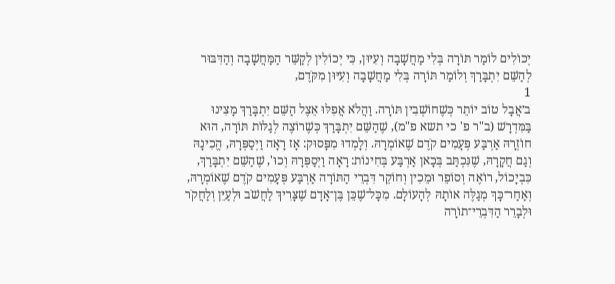יְכוֹלִים לוֹמַר תּוֹרָה בְּלִי מַחֲשָׁבָה וְעִיּוּן, כִּי יְכוֹלִין לְקַשֵּׁר הַמַּחֲשָׁבָה וְהַדִּבּוּר לְהַשֵּׁם יִתְבָּרַךְ וְלוֹמַר תּוֹרָה בְּלִי מַחֲשָׁבָה וְעִיּוּן מִקֹּדֶם,
1
ב׳אֲבָל טוֹב יוֹתֵר כְּשֶׁחוֹשְׁבִין תּוֹרָה. וַהֲלֹא אֲפִלּוּ אֵצֶל הַשֵּׁם יִתְבָּרַךְ מָצִינוּ בַּמִּדְרָשׁ (ב"ר פ' כי תשא פ"מ), שֶׁהַשֵּׁם יִתְבָּרַךְ כְּשֶׁרוֹצֶה לְגַלּוֹת תּוֹרָה, הוּא חוֹזְרָהּ אַרְבַּע פְּעָמִים קֹדֶם שֶׁאוֹמְרָהּ. וְלָמְדוּ מִפָּסוּק: אָז רָאָה וַיְסַפְּרָהּ, הֱכִינָהּ וְגַם חֲקָרָהּ, שֶׁנִּכְתַּב בְּכָאן אַרְבַּע בְּחִינוֹת: רָאָה וַיְסַפְּרָהּ וְכוּ', שֶׁהַשֵּׁם יִתְבָּרַךְ, כִּבְיָכוֹל, רוֹאֶה וְסוֹפֵר וּמֵכִין וְחוֹקֵר דִּבְרֵי הַתּוֹרָה אַרְבַּע פְּעָמִים קֹדֶם שֶׁאוֹמְרָהּ, וְאַחַר־כָּךְ מְגַלֶּה אוֹתָהּ לְהָעוֹלָם. מִכָּל־שֶׁכֵּן בֶּן־אָדָם שֶׁצָּרִיךְ לַחֲשֹׁב וּלְעַיֵּן וְלַחֲקֹר וּלְבָרֵר הַדִּבְרֵי־תוֹרָה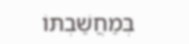בְּמַחֲשַׁבְתּוֹ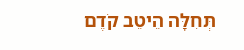תְּחִלָּה הֵיטֵב קֹדֶם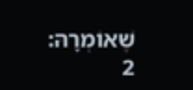שֶׁאוֹמְרָהּ:
2